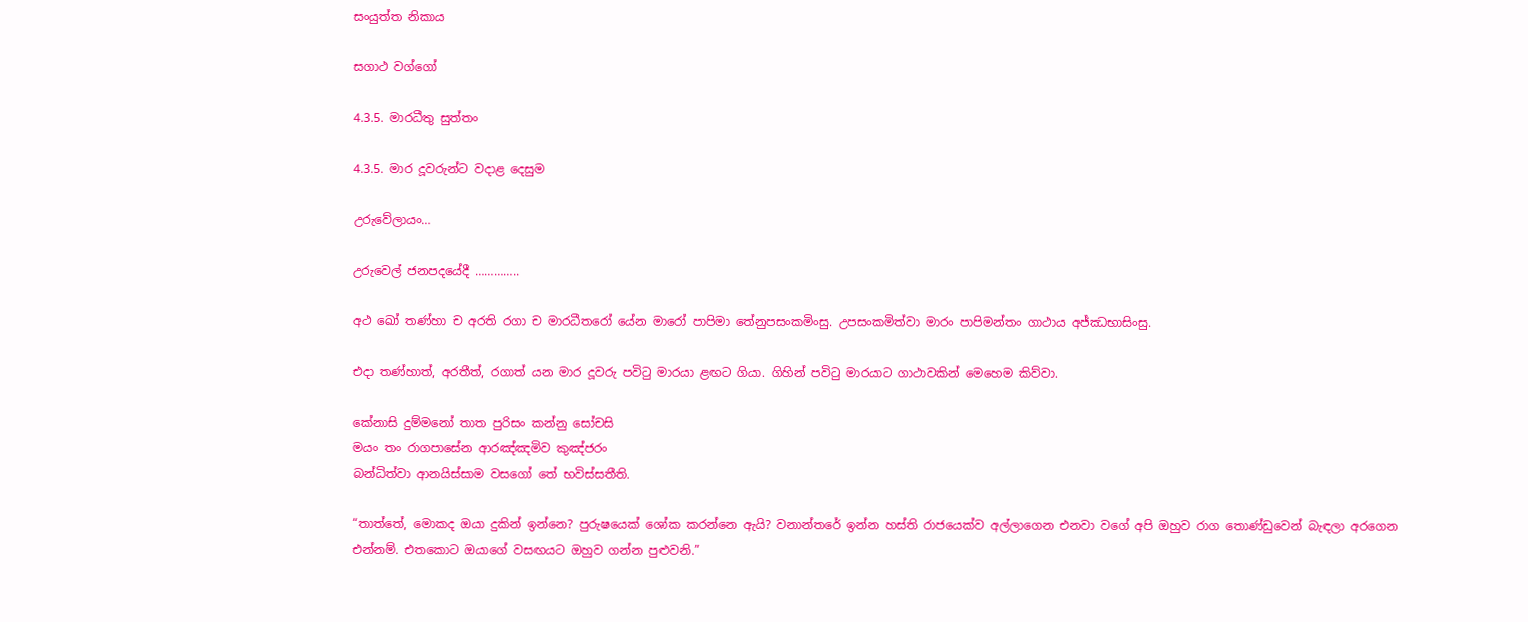සංයුත්ත නිකාය

සගාථ වග්ගෝ

4.3.5. මාරධීතු සුත්තං

4.3.5. මාර දූවරුන්ට වදාළ දෙසුම

උරුවේලායං…

උරුවෙල් ජනපදයේදී …………..

අථ ඛෝ තණ්‌හා ච අරති රගා ච මාරධීතරෝ යේන මාරෝ පාපිමා තේනුපසංකමිංසු. උපසංකමිත්‌වා මාරං පාපිමන්‌තං ගාථාය අජ්‌ඣභාසිංසු.

එදා තණ්හාත්, අරතීත්, රගාත් යන මාර දූවරු පවිටු මාරයා ළඟට ගියා. ගිහින් පවිටු මාරයාට ගාථාවකින් මෙහෙම කිව්වා.

කේනාසි දුම්‌මනෝ තාත පුරිසං කන්නු සෝචසි
මයං තං රාගපාසේන ආරඤ්‌ඤමිව කුඤ්‌ජරං
බන්‌ධිත්‌වා ආනයිස්‌සාම වසගෝ තේ භවිස්‌සතීති.

“තාත්තේ, මොකද ඔයා දුකින් ඉන්නෙ? පුරුෂයෙක් ශෝක කරන්නෙ ඇයි? වනාන්තරේ ඉන්න හස්ති රාජයෙක්ව අල්ලාගෙන එනවා වගේ අපි ඔහුව රාග තොණ්ඩුවෙන් බැඳලා අරගෙන එන්නම්. එතකොට ඔයාගේ වසඟයට ඔහුව ගන්න පුළුවනි.”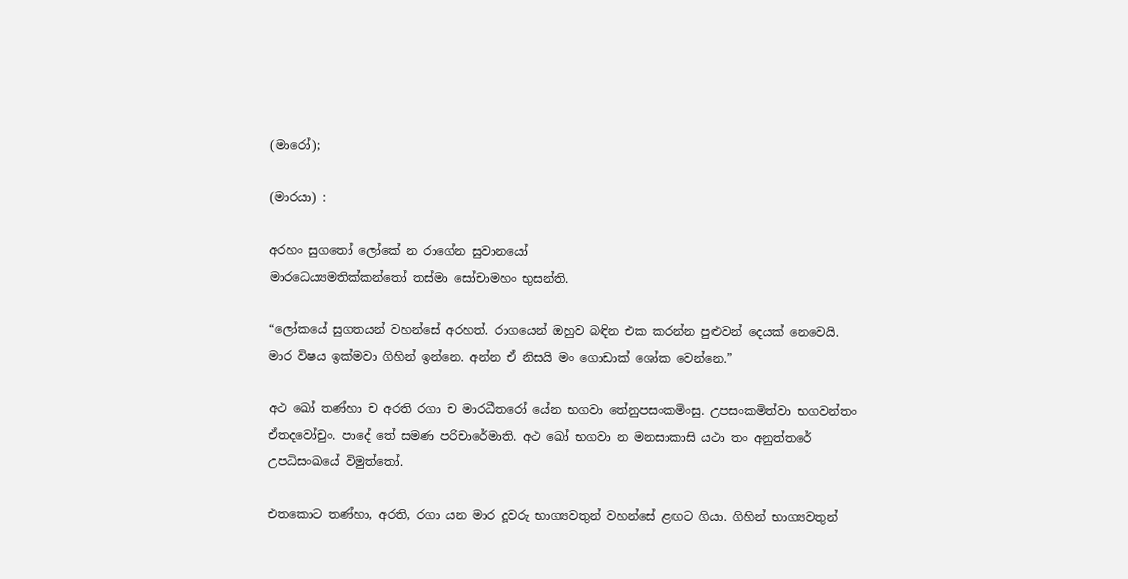(මාරෝ);

(මාරයා) :

අරහං සුගතෝ ලෝකේ න රාගේන සුවානයෝ
මාරධෙය්‍යමතික්‌කන්‌තෝ තස්‌මා සෝචාමහං භුසන්‌ති.

“ලෝකයේ සුගතයන් වහන්සේ අරහත්. රාගයෙන් ඔහුව බඳින එක කරන්න පුළුවන් දෙයක් නෙවෙයි. මාර විෂය ඉක්මවා ගිහින් ඉන්නෙ. අන්න ඒ නිසයි මං ගොඩාක් ශෝක වෙන්නෙ.”

අථ ඛෝ තණ්‌හා ච අරති රගා ච මාරධීතරෝ යේන භගවා තේනුපසංකමිංසු. උපසංකමිත්‌වා භගවන්‌තං ඒතදවෝචුං. පාදේ තේ සමණ පරිචාරේමාති. අථ ඛෝ භගවා න මනසාකාසි යථා තං අනුත්‌තරේ උපධිසංඛයේ විමුත්‌තෝ.

එතකොට තණ්හා, අරති, රගා යන මාර දූවරු භාග්‍යවතුන් වහන්සේ ළඟට ගියා. ගිහින් භාග්‍යවතුන්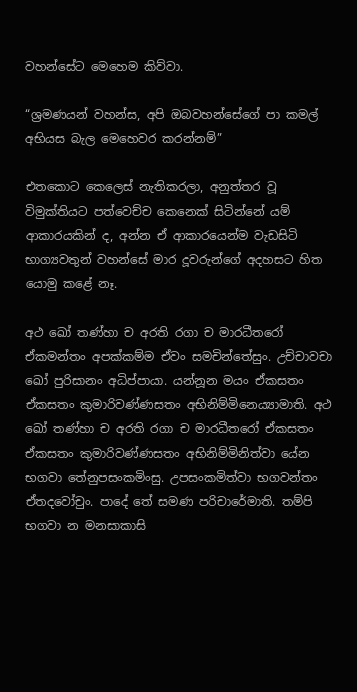වහන්සේට මෙහෙම කිව්වා.

“ශ්‍රමණයන් වහන්ස, අපි ඔබවහන්සේගේ පා කමල් අභියස බැල මෙහෙවර කරන්නම්”

එතකොට කෙලෙස් නැතිකරලා, අනුත්තර වූ විමුක්තියට පත්වෙච්ච කෙනෙක් සිටින්නේ යම් ආකාරයකින් ද, අන්න ඒ ආකාරයෙන්ම වැඩසිටි භාග්‍යවතුන් වහන්සේ මාර දූවරුන්ගේ අදහසට හිත යොමු කළේ නෑ.

අථ ඛෝ තණ්‌හා ච අරති රගා ච මාරධීතරෝ ඒකමන්තං අපක්‌කම්‌ම ඒවං සමචින්‌තේසුං. උච්‌චාවචා ඛෝ පුරිසානං අධිප්‌පායා. යන්නූන මයං ඒකසතං ඒකසතං කුමාරිවණ්‌ණසතං අභිනිම්‌මිනෙය්‍යාමාති. අථ ඛෝ තණ්‌හා ච අරති රගා ච මාරධීතරෝ ඒකසතං ඒකසතං කුමාරිවණ්‌ණසතං අභිනිම්‌මිනිත්‌වා යේන භගවා තේනුපසංකමිංසු. උපසංකමිත්‌වා භගවන්‌තං ඒතදවෝචුං. පාදේ තේ සමණ පරිචාරේමාති. තම්‌පි භගවා න මනසාකාසි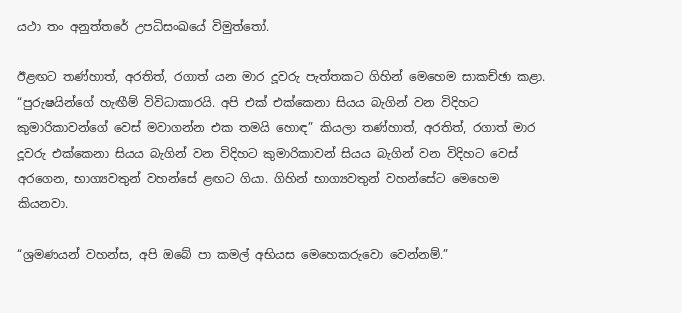යථා තං අනුත්‌තරේ උපධිසංඛයේ විමුත්‌තෝ.

ඊළඟට තණ්හාත්, අරතිත්, රගාත් යන මාර දූවරු පැත්තකට ගිහින් මෙහෙම සාකච්ඡා කළා. “පුරුෂයින්ගේ හැඟීම් විවිධාකාරයි. අපි එක් එක්කෙනා සියය බැගින් වන විදිහට කුමාරිකාවන්ගේ වෙස් මවාගන්න එක තමයි හොඳ” කියලා තණ්හාත්, අරතිත්, රගාත් මාර දූවරු එක්කෙනා සියය බැගින් වන විදිහට කුමාරිකාවන් සියය බැගින් වන විදිහට වෙස් අරගෙන, භාග්‍යවතුන් වහන්සේ ළඟට ගියා. ගිහින් භාග්‍යවතුන් වහන්සේට මෙහෙම කියනවා.

“ශ්‍රමණයන් වහන්ස, අපි ඔබේ පා කමල් අභියස මෙහෙකරුවො වෙන්නම්.”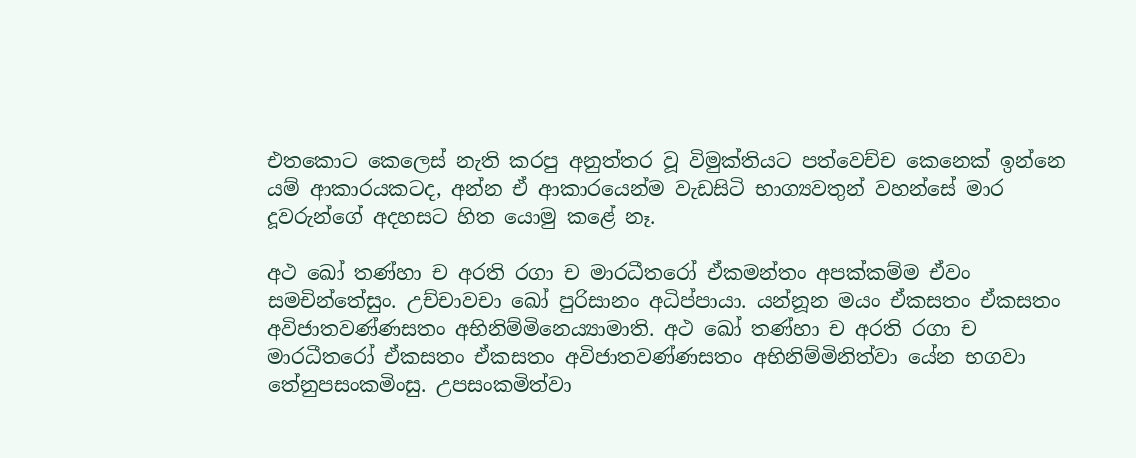එතකොට කෙලෙස් නැති කරපු අනුත්තර වූ විමුක්තියට පත්වෙච්ච කෙනෙක් ඉන්නෙ යම් ආකාරයකටද, අන්න ඒ ආකාරයෙන්ම වැඩසිටි භාග්‍යවතුන් වහන්සේ මාර දූවරුන්ගේ අදහසට හිත යොමු කළේ නෑ.

අථ ඛෝ තණ්‌හා ච අරති රගා ච මාරධීතරෝ ඒකමන්තං අපක්‌කම්‌ම ඒවං සමචින්‌තේසුං. උච්‌චාවචා ඛෝ පුරිසානං අධිප්‌පායා. යන්නූන මයං ඒකසතං ඒකසතං අවිජාතවණ්‌ණසතං අභිනිම්‌මිනෙය්‍යාමාති. අථ ඛෝ තණ්‌හා ච අරති රගා ච මාරධීතරෝ ඒකසතං ඒකසතං අවිජාතවණ්‌ණසතං අභිනිම්‌මිනිත්‌වා යේන භගවා තේනුපසංකමිංසු. උපසංකමිත්‌වා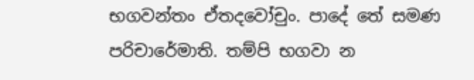භගවන්‌තං ඒතදවෝචුං. පාදේ තේ සමණ පරිචාරේමාති. තම්‌පි භගවා න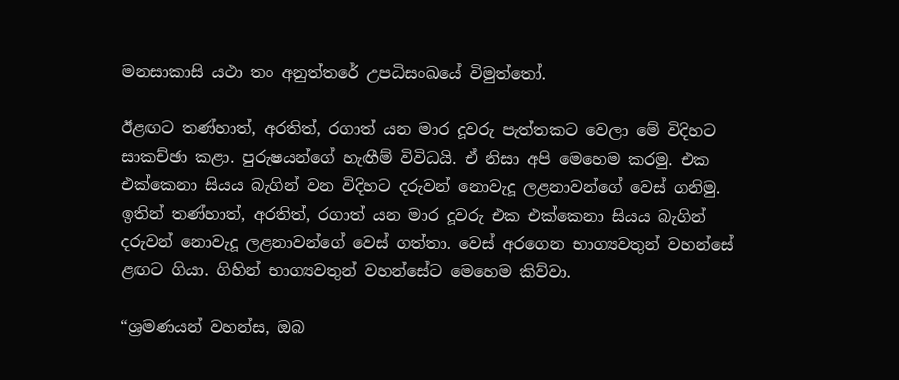මනසාකාසි යථා තං අනුත්‌තරේ උපධිසංඛයේ විමුත්‌තෝ.

ඊළඟට තණ්හාත්, අරතිත්, රගාත් යන මාර දූවරු පැත්තකට වෙලා මේ විදිහට සාකච්ඡා කළා. පුරුෂයන්ගේ හැඟීම් විවිධයි. ඒ නිසා අපි මෙහෙම කරමු. එක එක්කෙනා සියය බැගින් වන විදිහට දරුවන් නොවැදූ ලළනාවන්ගේ වෙස් ගනිමු. ඉතින් තණ්හාත්, අරතිත්, රගාත් යන මාර දූවරු එක එක්කෙනා සියය බැගින් දරුවන් නොවැදූ ලළනාවන්ගේ වෙස් ගත්තා. වෙස් අරගෙන භාග්‍යවතුන් වහන්සේ ළඟට ගියා. ගිහින් භාග්‍යවතුන් වහන්සේට මෙහෙම කිව්වා.

“ශ්‍රමණයන් වහන්ස, ඔබ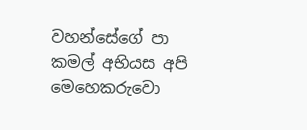වහන්සේගේ පා කමල් අභියස අපි මෙහෙකරුවො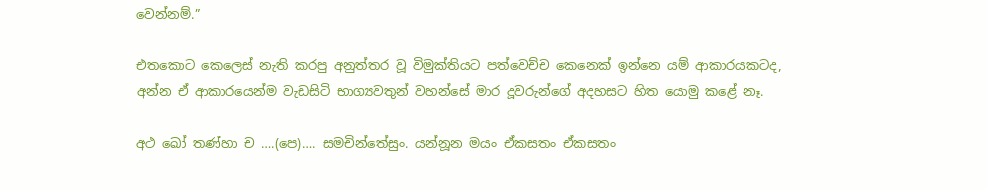වෙන්නම්.”

එතකොට කෙලෙස් නැති කරපු අනුත්තර වූ විමුක්තියට පත්වෙච්ච කෙනෙක් ඉන්නෙ යම් ආකාරයකටද, අන්න ඒ ආකාරයෙන්ම වැඩසිටි භාග්‍යවතුන් වහන්සේ මාර දූවරුන්ගේ අදහසට හිත යොමු කළේ නෑ.

අථ ඛෝ තණ්‌හා ච ….(පෙ)…. සමචින්තේසුං. යන්නූන මයං ඒකසතං ඒකසතං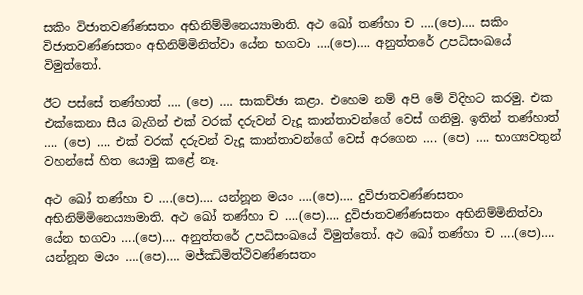සකිං විජාතවණ්‌ණසතං අභිනිම්‌මිනෙය්‍යාමාති. අථ ඛෝ තණ්‌හා ච ….(පෙ)…. සකිං විජාතවණ්‌ණසතං අභිනිම්‌මිනිත්‌වා යේන භගවා ….(පෙ)…. අනුත්‌තරේ උපධිසංඛයේ විමුත්‌තෝ.

ඊට පස්සේ තණ්හාත් …. (පෙ) …. සාකච්ඡා කළා. එහෙම නම් අපි මේ විදිහට කරමු. එක එක්කෙනා සීය බැගින් එක් වරක් දරුවන් වැදූ කාන්තාවන්ගේ වෙස් ගනිමු. ඉතින් තණ්හාත් …. (පෙ) …. එක් වරක් දරුවන් වැදූ කාන්තාවන්ගේ වෙස් අරගෙන …. (පෙ) …. භාග්‍යවතුන් වහන්සේ හිත යොමු කළේ නෑ.

අථ ඛෝ තණ්‌හා ච ….(පෙ)…. යන්නූන මයං ….(පෙ)…. දුවිජාතවණ්‌ණසතං අභිනිම්‌මිනෙය්‍යාමාති. අථ ඛෝ තණ්‌හා ච ….(පෙ)…. දුවිජාතවණ්‌ණසතං අභිනිම්‌මිනිත්‌වා යේන භගවා ….(පෙ)…. අනුත්‌තරේ උපධිසංඛයේ විමුත්‌තෝ. අථ ඛෝ තණ්‌හා ච ….(පෙ)…. යන්නූන මයං ….(පෙ)…. මජ්ඣිමිත්ථිවණ්ණසතං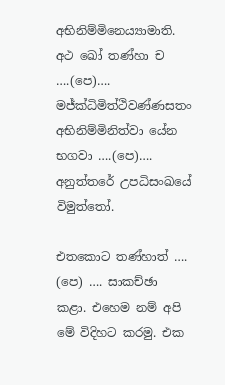අභිනිම්‌මිනෙය්‍යාමාති. අථ ඛෝ තණ්‌හා ච ….(පෙ)…. මජ්‌ක්‍ධිමිත්‌ථිවණ්‌ණසතං අභිනිම්‌මිනිත්‌වා යේන භගවා ….(පෙ)…. අනුත්‌තරේ උපධිසං‌ඛයේ විමුත්‌තෝ.

එතකොට තණ්හාත් …. (පෙ) …. සාකච්ඡා කළා. එහෙම නම් අපි මේ විදිහට කරමු. එක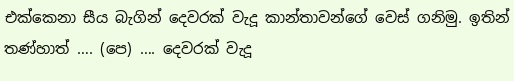එක්කෙනා සීය බැගින් දෙවරක් වැදූ කාන්තාවන්ගේ වෙස් ගනිමු. ඉතින් තණ්හාත් …. (පෙ) …. දෙවරක් වැදූ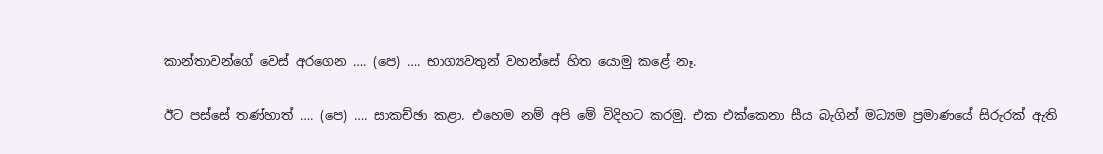කාන්තාවන්ගේ වෙස් අරගෙන …. (පෙ) …. භාග්‍යවතුන් වහන්සේ හිත යොමු කළේ නෑ.

ඊට පස්සේ තණ්හාත් …. (පෙ) …. සාකච්ඡා කළා. එහෙම නම් අපි මේ විදිහට කරමු. එක එක්කෙනා සීය බැගින් මධ්‍යම ප්‍රමාණයේ සිරුරක් ඇති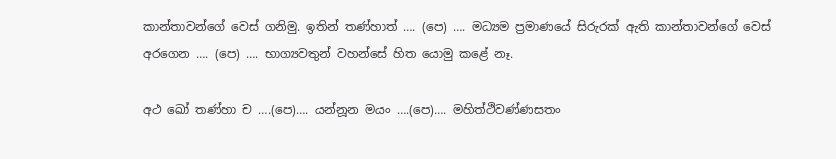කාන්තාවන්ගේ වෙස් ගනිමු. ඉතින් තණ්හාත් …. (පෙ) …. මධ්‍යම ප්‍රමාණයේ සිරුරක් ඇති කාන්තාවන්ගේ වෙස් අරගෙන …. (පෙ) …. භාග්‍යවතුන් වහන්සේ හිත යොමු කළේ නෑ.

අථ ඛෝ තණ්‌හා ච ….(පෙ)…. යන්නූන මයං ….(පෙ)…. මහිත්‌ථිවණ්‌ණසතං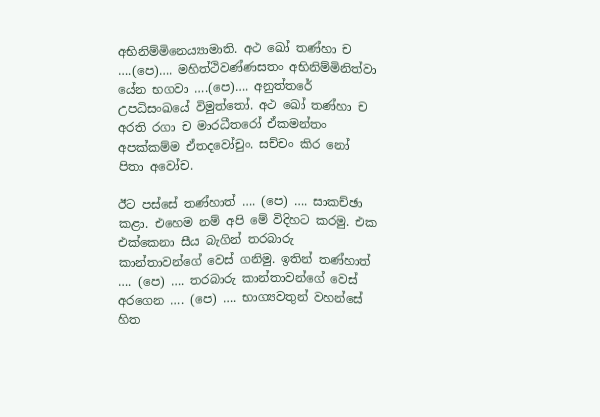අභිනිම්‌මිනෙය්‍යාමාති. අථ ඛෝ තණ්‌හා ච ….(පෙ)…. මහිත්‌ථිවණ්‌ණසතං අභිනිම්‌මිනිත්‌වා යේන භගවා ….(පෙ)…. අනුත්‌තරේ උපධිසංඛයේ විමුත්‌තෝ. අථ ඛෝ තණ්‌හා ච අරති රගා ච මාරධීතරෝ ඒකමන්තං අපක්‌කම්‌ම ඒතදවෝචුං. සච්‌චං කිර නෝ පිතා අවෝච.

ඊට පස්සේ තණ්හාත් …. (පෙ) …. සාකච්ඡා කළා. එහෙම නම් අපි මේ විදිහට කරමු. එක එක්කෙනා සීය බැගින් තරබාරු කාන්තාවන්ගේ වෙස් ගනිමු. ඉතින් තණ්හාත් …. (පෙ) …. තරබාරු කාන්තාවන්ගේ වෙස් අරගෙන …. (පෙ) …. භාග්‍යවතුන් වහන්සේ හිත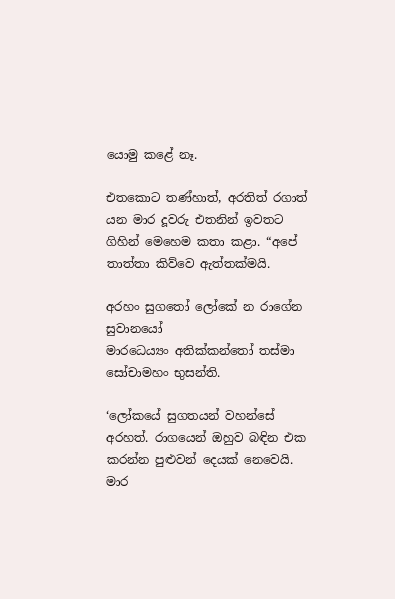යොමු කළේ නෑ.

එතකොට තණ්හාත්, අරතිත් රගාත් යන මාර දූවරු එතනින් ඉවතට ගිහින් මෙහෙම කතා කළා. “අපේ තාත්තා කිව්වෙ ඇත්තක්මයි.

අරහං සුගතෝ ලෝකේ න රාගේන සුවානයෝ
මාරධෙය්‍යං අතික්‌කන්‌තෝ තස්‌මා සෝචාමහං භුසන්‌ති.

‘ලෝකයේ සුගතයන් වහන්සේ අරහත්. රාගයෙන් ඔහුව බඳින එක කරන්න පුළුවන් දෙයක් නෙවෙයි. මාර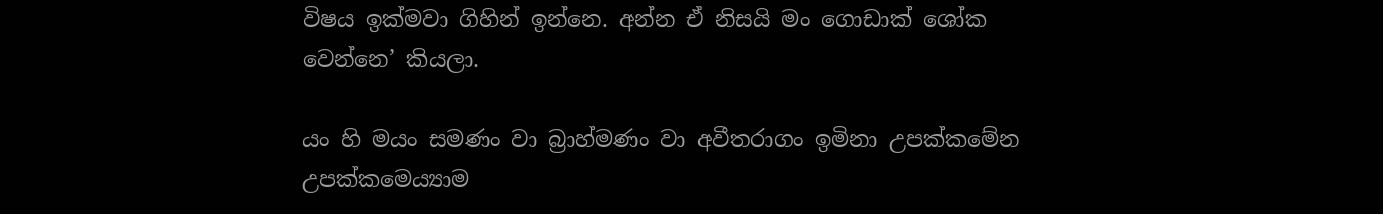විෂය ඉක්මවා ගිහින් ඉන්නෙ. අන්න ඒ නිසයි මං ගොඩාක් ශෝක වෙන්නෙ’ කියලා.

යං හි මයං සමණං වා බ්‍රාහ්‌මණං වා අවීතරාගං ඉමිනා උපක්‌කමේන උපක්‌කමෙය්‍යාම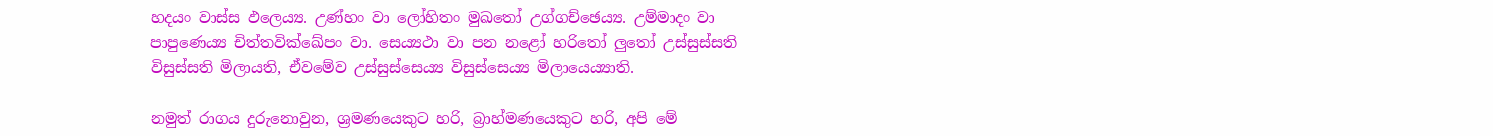හදයං වාස්‌ස ඵලෙය්‍ය. උණ්‌හං වා ලෝහිතං මුඛතෝ උග්‌ගච්‌ඡෙය්‍ය. උම්‌මාදං වා පාපුණෙය්‍ය චිත්‌තවික්‌ඛේපං වා. සෙය්‍යථා වා පන නළෝ හරිතෝ ලු‍තෝ උස්‌සුස්‌සති විසුස්‌සති මිලායති, ඒවමේව උස්‌සුස්‌සෙය්‍ය විසුස්‌සෙය්‍ය මිලායෙය්‍යාති.

නමුත් රාගය දුරුනොවුන, ශ්‍රමණයෙකුට හරි, බ්‍රාහ්මණයෙකුට හරි, අපි මේ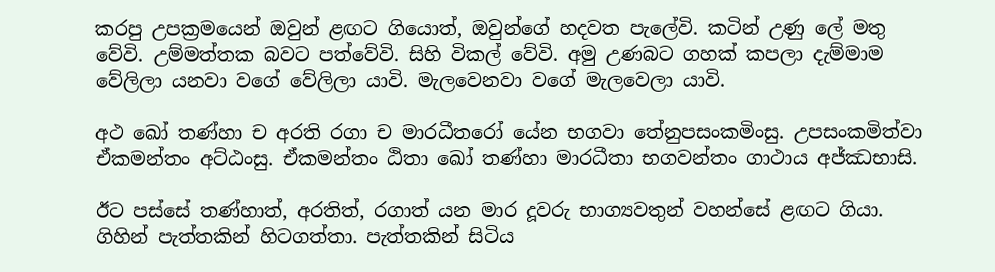කරපු උපක්‍රමයෙන් ඔවුන් ළඟට ගියොත්, ඔවුන්ගේ හදවත පැලේවි. කටින් උණු ලේ මතු වේවි. උම්මත්තක බවට පත්වේවි. සිහි විකල් වේවි. අමු උණබට ගහක් කපලා දැම්මාම වේලිලා යනවා වගේ වේලිලා යාවි. මැලවෙනවා වගේ මැලවෙලා යාවි.

අථ ඛෝ තණ්‌හා ච අරති රගා ච මාරධීතරෝ යේන භගවා තේනුපසංකමිංසු. උපසංකමිත්‌වා ඒකමන්තං අට්‌ඨංසු. ඒකමන්තං ඨිතා ඛෝ තණ්‌හා මාරධීතා භගවන්‌තං ගාථාය අජ්‌ඣභාසි.

ඊට පස්සේ තණ්හාත්, අරතිත්, රගාත් යන මාර දූවරු භාග්‍යවතුන් වහන්සේ ළඟට ගියා. ගිහින් පැත්තකින් හිටගත්තා. පැත්තකින් සිටිය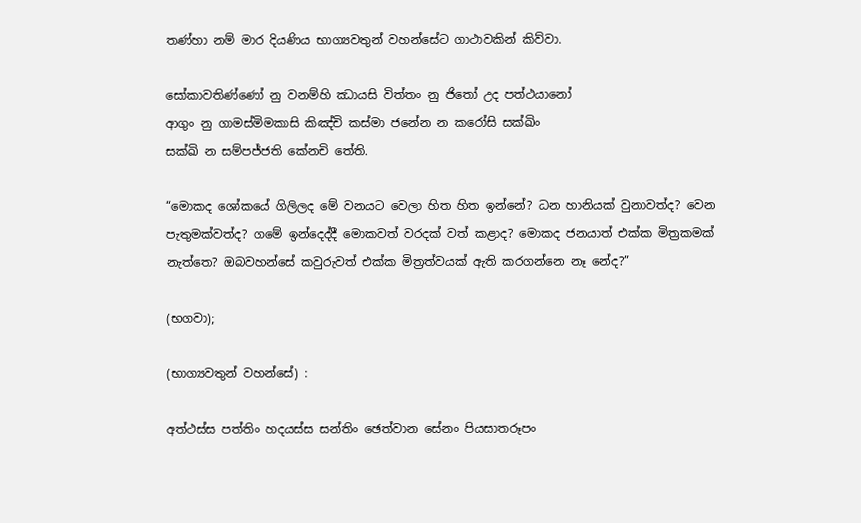තණ්හා නම් මාර දියණිය භාග්‍යවතුන් වහන්සේට ගාථාවකින් කිව්වා.

සෝකාවතිණ්‌ණෝ නු වනම්‌හි ඣායසි විත්‌තං නු ජිතෝ උද පත්‌ථයානෝ
ආගුං නු ගාමස්‌මිමකාසි කිඤ්‌චි කස්‌මා ජනේන න කරෝසි සක්‌ඛිං
සක්‌ඛි න සම්‌පජ්‌ජති කේනචි තේති.

“මොකද ශෝකයේ ගිලිලද මේ වනයට වෙලා හිත හිත ඉන්නේ? ධන හානියක් වුනාවත්ද? වෙන පැතුමක්වත්ද? ගමේ ඉන්දෙද්දී මොකවත් වරදක් වත් කළාද? මොකද ජනයාත් එක්ක මිත්‍රකමක් නැත්තෙ? ඔබවහන්සේ කවුරුවත් එක්ක මිත්‍රත්වයක් ඇති කරගන්නෙ නෑ නේද?”

(භගවා);

(භාග්‍යවතුන් වහන්සේ) :

අත්‌ථස්‌ස පත්‌තිං හදයස්‌ස සන්‌තිං ඡෙත්‌වාන සේනං පියසාතරූපං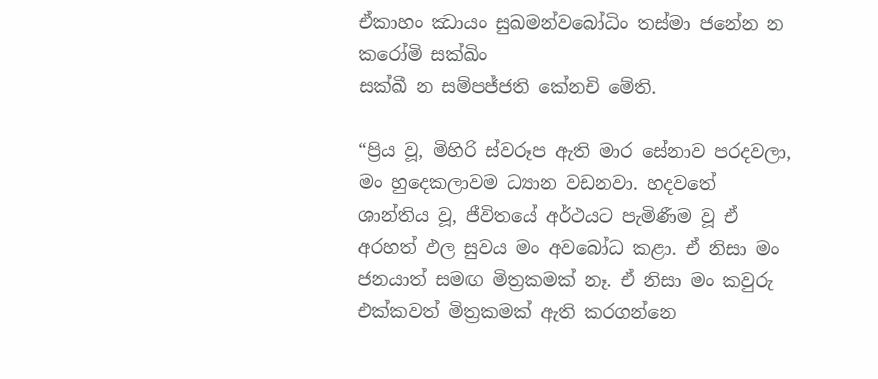ඒකාහං ඣායං සුඛමන්වබෝධිං තස්‌මා ජනේන න කරෝමි සක්‌ඛිං
සක්‌ඛී න සම්‌පජ්‌ජති කේනචි මේති.

“ප්‍රිය වූ, මිහිරි ස්වරූප ඇති මාර සේනාව පරදවලා, මං හුදෙකලාවම ධ්‍යාන වඩනවා. හදවතේ ශාන්තිය වූ, ජීවිතයේ අර්ථයට පැමිණීම වූ ඒ අරහත් ඵල සුවය මං අවබෝධ කළා. ඒ නිසා මං ජනයාත් සමඟ මිත්‍රකමක් නෑ. ඒ නිසා මං කවුරු එක්කවත් මිත්‍රකමක් ඇති කරගන්නෙ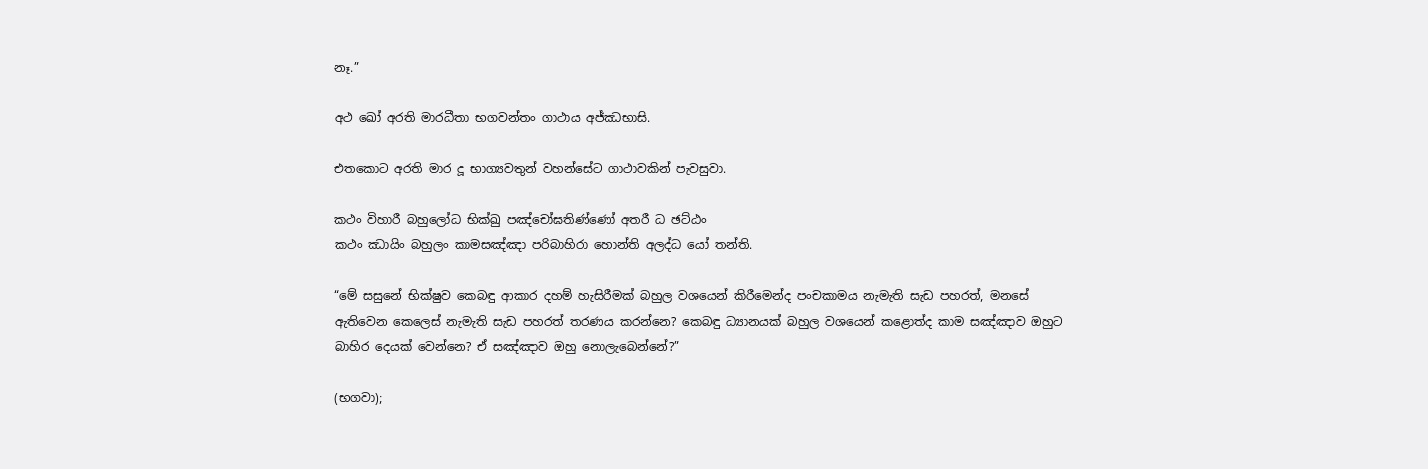නෑ.”

අථ ඛෝ අරති මාරධීතා භගවන්‌තං ගාථාය අජ්‌ඣභාසි.

එතකොට අරති මාර දූ භාග්‍යවතුන් වහන්සේට ගාථාවකින් පැවසුවා.

කථං විහාරී බහුලෝධ භික්‌ඛු පඤ්‌චෝඝතිණ්‌ණෝ අතරී ධ ඡට්‌ඨං
කථං ඣායිං බහුලං කාමසඤ්‌ඤා පරිබාහිරා හොන්‌ති අලද්‌ධ යෝ තන්‌ති.

“මේ සසුනේ භික්ෂුව කෙබඳු ආකාර දහම් හැසිරීමක් බහුල වශයෙන් කිරීමෙන්ද පංචකාමය නැමැති සැඩ පහරත්, මනසේ ඇතිවෙන කෙලෙස් නැමැති සැඩ පහරත් තරණය කරන්නෙ? කෙබඳු ධ්‍යානයක් බහුල වශයෙන් කළොත්ද කාම සඤ්ඤාව ඔහුට බාහිර දෙයක් වෙන්නෙ? ඒ සඤ්ඤාව ඔහු නොලැබෙන්නේ?”

(භගවා);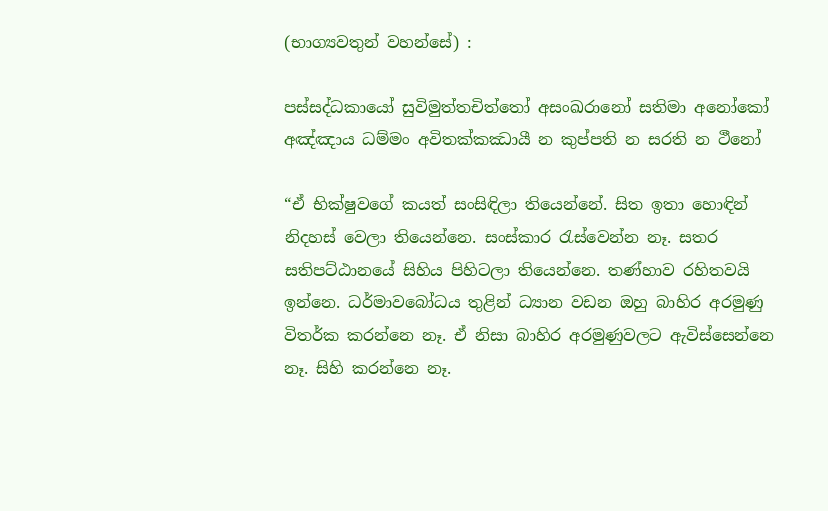(භාග්‍යවතුන් වහන්සේ) :

පස්‌සද්‌ධකායෝ සුවිමුත්‌තචිත්‌තෝ අසංඛරානෝ සතිමා අනෝකෝ
අඤ්‌ඤාය ධම්‌මං අවිතක්‌කඣායී න කුප්‌පති න සරති න ථීනෝ

“ඒ භික්ෂුවගේ කයත් සංසිඳිලා තියෙන්නේ. සිත ඉතා හොඳින් නිදහස් වෙලා තියෙන්නෙ. සංස්කාර රැස්වෙන්න නෑ. සතර සතිපට්ඨානයේ සිහිය පිහිටලා තියෙන්නෙ. තණ්හාව රහිතවයි ඉන්නෙ. ධර්මාවබෝධය තුළින් ධ්‍යාන වඩන ඔහු බාහිර අරමුණු විතර්ක කරන්නෙ නෑ. ඒ නිසා බාහිර අරමුණුවලට ඇවිස්සෙන්නෙ නෑ. සිහි කරන්නෙ නෑ.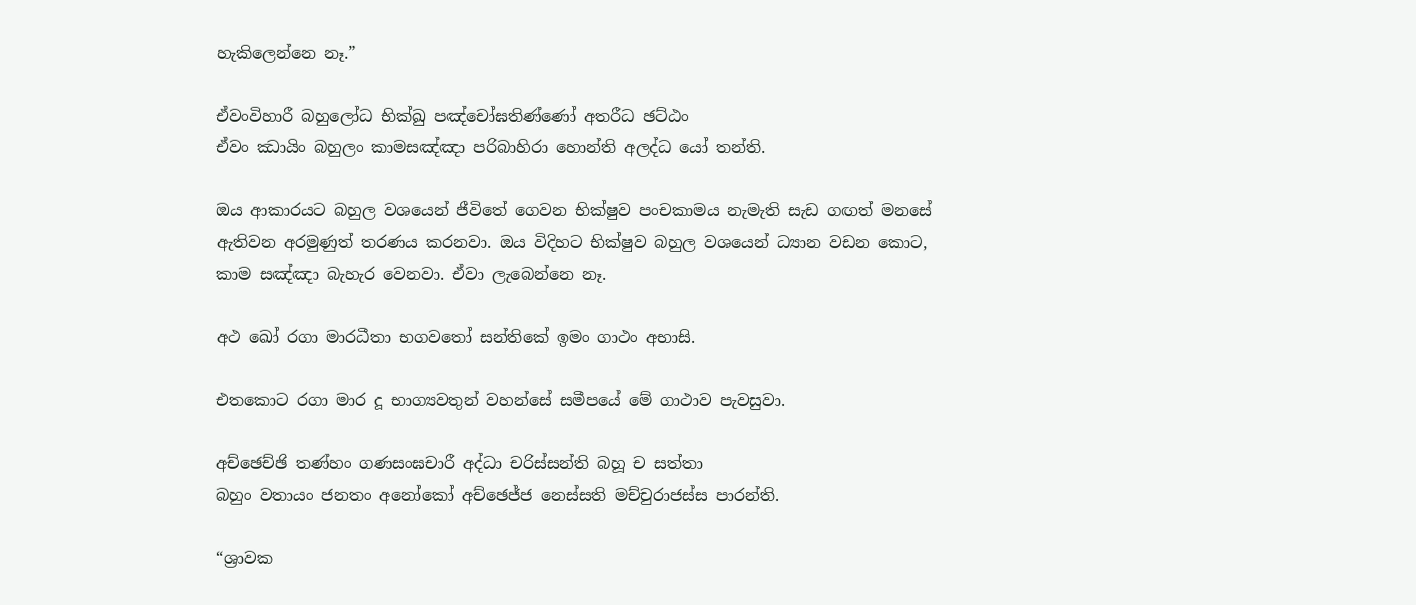හැකිලෙන්නෙ නෑ.”

ඒවංවිහාරී බහුලෝධ භික්‌ඛු පඤ්‌චෝඝතිණ්‌ණෝ අතරීධ ඡට්‌ඨං
ඒවං ඣායිං බහුලං කාමසඤ්‌ඤා පරිබාහිරා හොන්‌ති අලද්‌ධ යෝ තන්‌ති.

ඔය ආකාරයට බහුල වශයෙන් ජීවිතේ ගෙවන භික්ෂුව පංචකාමය නැමැති සැඩ ගඟත් මනසේ ඇතිවන අරමුණුත් තරණය කරනවා. ඔය විදිහට භික්ෂුව බහුල වශයෙන් ධ්‍යාන වඩන කොට, කාම සඤ්ඤා බැහැර වෙනවා. ඒවා ලැබෙන්නෙ නෑ.

අථ ඛෝ රගා මාරධීතා භගවතෝ සන්තිකේ ඉමං ගාථං අභාසි.

එතකොට රගා මාර දූ භාග්‍යවතුන් වහන්සේ සමීපයේ මේ ගාථාව පැවසුවා.

අච්‌ඡෙච්ඡි තණ්‌හං ගණසංඝචාරී අද්‌ධා චරිස්‌සන්‌ති බහූ ච සත්තා
බහුං වතායං ජනතං අනෝකෝ අච්‌ඡෙජ්‌ජ නෙස්‌සති මච්‌චුරාජස්‌ස පාරන්‌ති.

“ශ්‍රාවක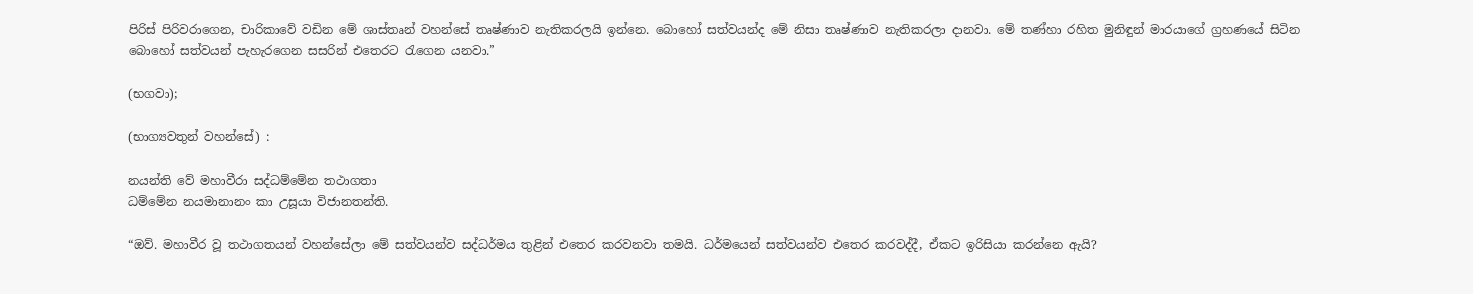පිරිස් පිරිවරාගෙන, චාරිකාවේ වඩින මේ ශාස්තෘන් වහන්සේ තෘෂ්ණාව නැතිකරලයි ඉන්නෙ. බොහෝ සත්වයන්ද මේ නිසා තෘෂ්ණාව නැතිකරලා දානවා. මේ තණ්හා රහිත මුනිඳුන් මාරයාගේ ග්‍රහණයේ සිටින බොහෝ සත්වයන් පැහැරගෙන සසරින් එතෙරට රැගෙන යනවා.”

(භගවා);

(භාග්‍යවතුන් වහන්සේ) :

නයන්‌ති වේ මහාවීරා සද්‌ධම්‌මේන තථාගතා
ධම්‌මේන නයමානානං කා උසූයා විජානතන්‌ති.

“ඔව්. මහාවීර වූ තථාගතයන් වහන්සේලා මේ සත්වයන්ව සද්ධර්මය තුළින් එතෙර කරවනවා තමයි. ධර්මයෙන් සත්වයන්ව එතෙර කරවද්දී, ඒකට ඉරිසියා කරන්නෙ ඇයි?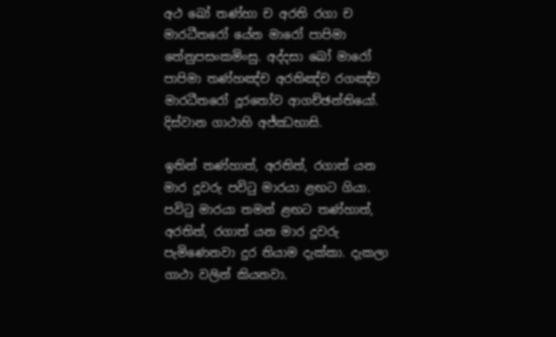අථ ඛෝ තණ්‌හා ච අරති රගා ච මාරධීතරෝ යේන මාරෝ පාපිමා තේනුපසංකමිංසු. අද්‌දසා ඛෝ මාරෝ පාපිමා තණ්‌හඤ්‌ච අරතිඤ්‌ච රගඤ්‌ච මාරධීතරෝ දූරතෝව ආගච්‌ඡන්‌තියෝ. දිස්‌වාන ගාථාහි අජ්‌ඣභාසි.

ඉතින් තණ්හාත්, අරතිත්, රගාත් යන මාර දූවරු පවිටු මාරයා ළඟට ගියා. පවිටු මාරයා තමන් ළඟට තණ්හාත්, අරතිත්, රගාත් යන මාර දූවරු පැමිණෙනවා දුර තියාම දැක්කා. දැකලා ගාථා වලින් කියනවා.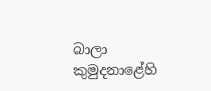බාලා කුමුදනාළේහි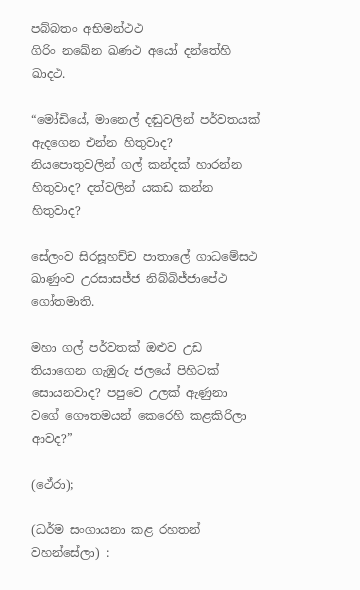පබ්‌බතං අභිමන්ථථ
ගිරිං නඛේන ඛණථ අයෝ දන්‌තේහි ඛාදථ.

“මෝඩියේ, මානෙල් දඬුවලින් පර්වතයක් ඇදගෙන එන්න හිතුවාද? නියපොතුවලින් ගල් කන්දක් හාරන්න හිතුවාද? දත්වලින් යකඩ කන්න හිතුවාද?

සේලංව සිරසූහච්‌ච පාතාලේ ගාධමේසථ
ඛාණුංව උරසාසජ්‌ජ නිබ්‌බිජ්‌ජාපේථ ගෝතමාති.

මහා ගල් පර්වතක් ඔළුව උඩ තියාගෙන ගැඹුරු ජලයේ පිහිටක් සොයනවාද? පපුවෙ උලක් ඇණුනා වගේ ගෞතමයන් කෙරෙහි කළකිරිලා ආවද?”

(ථේරා);

(ධර්ම සංගායනා කළ රහතන් වහන්සේලා) :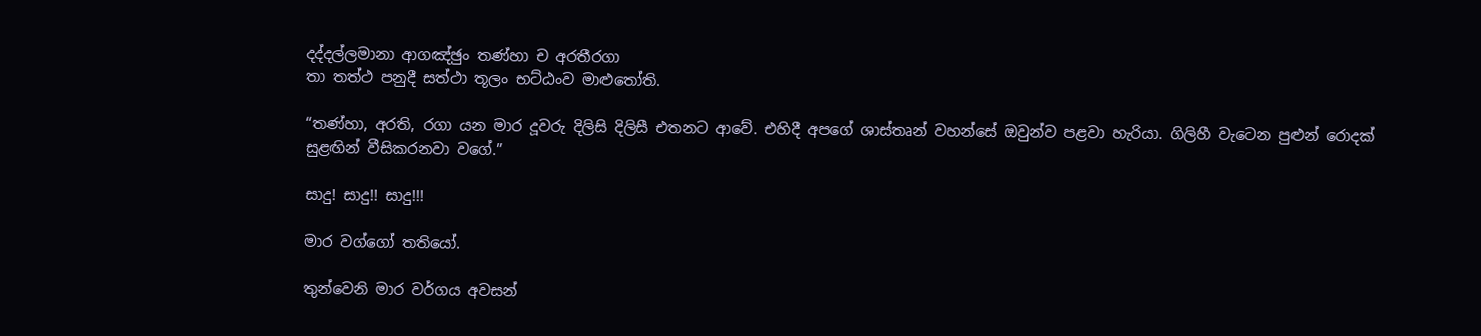දද්‌දල්‌ලමානා ආගඤ්‌ඡුං තණ්‌හා ච අරතීරගා
තා තත්‌ථ පනුදී සත්‌ථා තූලං භට්‌ඨංව මාළු‍තෝති.

“තණ්හා, අරති, රගා යන මාර දූවරු දිලිසි දිලිසී එතනට ආවේ. එහිදී අපගේ ශාස්තෘන් වහන්සේ ඔවුන්ව පළවා හැරියා. ගිලිහී වැටෙන පුළුන් රොදක් සුළඟින් වීසිකරනවා වගේ.”

සාදු! සාදු!! සාදු!!!

මාර වග්ගෝ තතියෝ.

තුන්වෙනි මාර වර්ගය අවසන්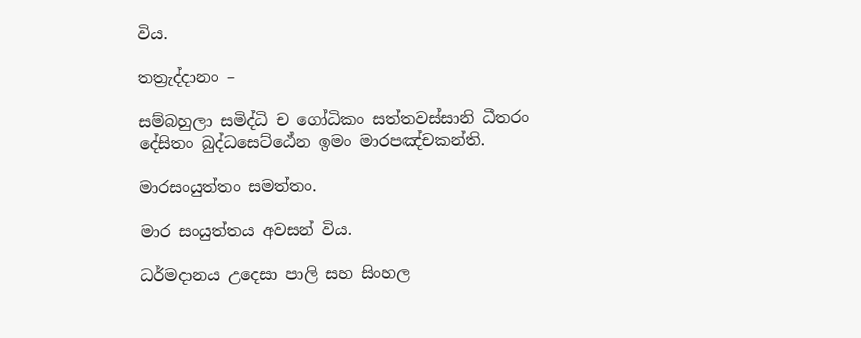විය.

තත්‍රැද්දානං –

සම්‌බහුලා සමිද්‌ධි ච ගෝධිකං සත්‌තවස්‌සානි ධීතරං
දේසිතං බුද්‌ධසෙට්‌ඨේන ඉමං මාරපඤ්‌චකන්‌ති.

මාරසංයුත්‌තං සමත්‌තං.

මාර සංයුත්තය අවසන් විය.

ධර්මදානය උදෙසා පාලි සහ සිංහල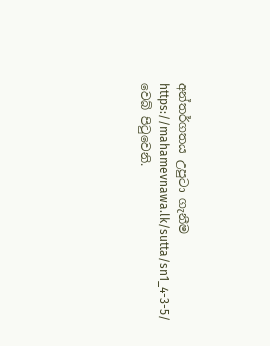අන්තර්ගතය උපුටා ගැනීම https://mahamevnawa.lk/sutta/sn1_4-3-5/ වෙබ් පිටුවෙනි.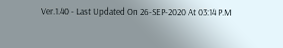Ver.1.40 - Last Updated On 26-SEP-2020 At 03:14 P.M